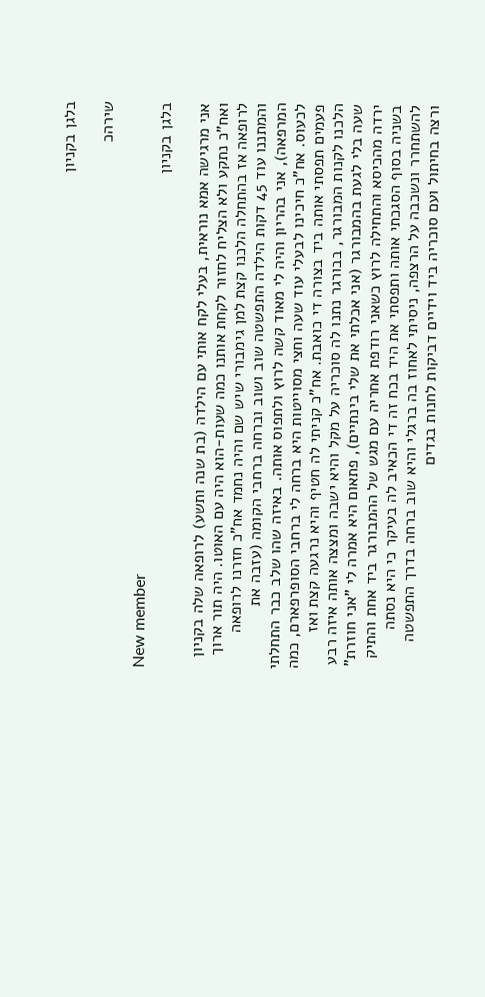בלגן בקניון

שירהכ

New member
בלגן בקניון

אני מרגישה אמא נוראית, בעלי לקח אותי עם הילדה (בת שנה ותשע) לרופאה שלה בקניון ואח"כ נתקע ולא הצליח לחזור לקחת אותנו כמה שעות-הוא היה עם האוטו. היה תור ארוך לרופאה אז בהתחלה הלכנו קצת למן גימבורי שיש שם והיה נחמד אח"כ חזרנו לרופאה והמתננו עוד 45 דקות הילדה התפשטה שוב ושוב וברחה ברחבי הקומה (עזבה את המרפאה), אני בהריון והיה לי מאוד קשה לרוץ ולתפוס אותה. באיזה שהו שלב כבר התחלתי לכעוס. אח"כ חיכינו לבעלי עוד שעה וחצי מסוייטות היא ברחה לי ברחבי הסופרפארם, כמה פעמים תפסתי אותה ביד בצורה די כואבת. אח"כ קניתי לה חטיף והיא נרגעה קצת ואז הלכנו לקנות המבורגר, בבורגר נתנו לה סוכריה על מקל והיא ישבה ומצצה אותה איזה רבע שעה בלי לגעת בהמבורגר (אני אכלתי את שלי בינתיים), פתאום היא אמרה לי "אני חוזרת" ירדה מהכיסא והתחילה לרוץ כשאני רודפת אחריה עם מגש של ההמבורגר ביד אחת והתיק בשניה בסוף הסגכתי אותה ותפסתי את היד בכח זה די הכאיב לה בעיקר כי היא נסתה להשתחרר ונשכבה על הרצפה, ניסיתי לאחוז בה ברגלי והיא שוב ברחה בדרך התפשטה ורצה בחיתול ועם סוכריה ביד וידיים דביקות לחנות בגדים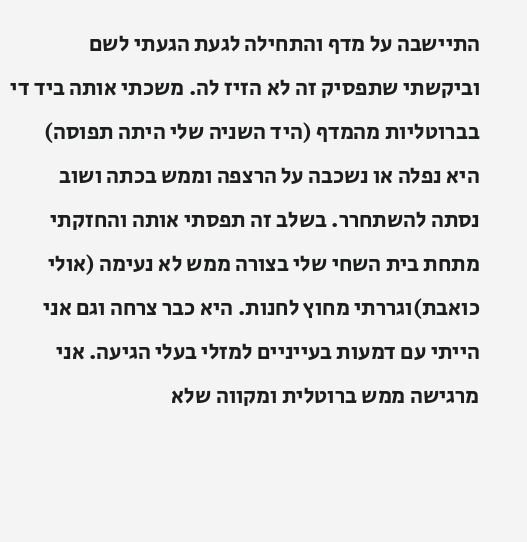התיישבה על מדף והתחילה לגעת הגעתי לשם וביקשתי שתפסיק זה לא הזיז לה. משכתי אותה ביד די בברוטליות מהמדף (היד השניה שלי היתה תפוסה) היא נפלה או נשכבה על הרצפה וממש בכתה ושוב נסתה להשתחרר. בשלב זה תפסתי אותה והחזקתי מתחת בית השחי שלי בצורה ממש לא נעימה (אולי כואבת)וגררתי מחוץ לחנות. היא כבר צרחה וגם אני הייתי עם דמעות בעייניים למזלי בעלי הגיעה. אני מרגישה ממש ברוטלית ומקווה שלא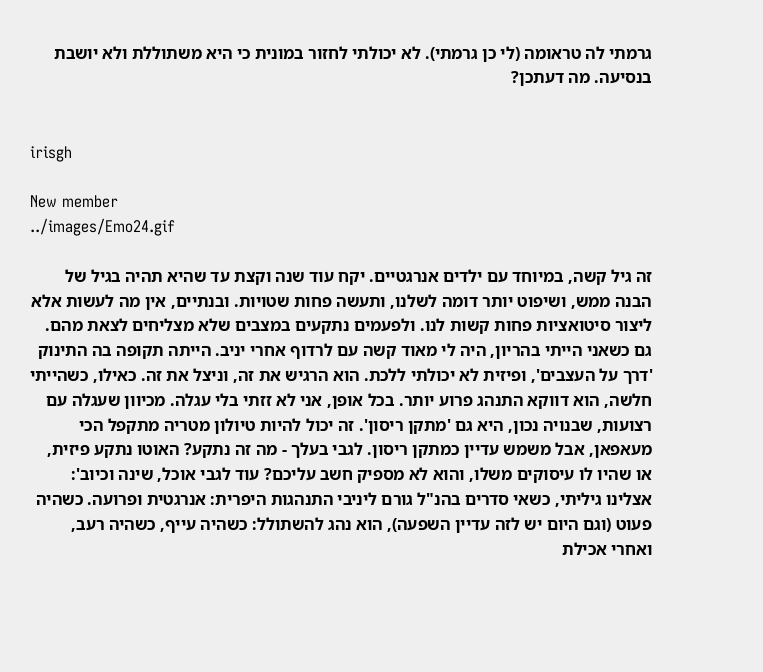גרמתי לה טראומה (לי כן גרמתי). לא יכולתי לחזור במונית כי היא משתוללת ולא יושבת בנסיעה. מה דעתכן?


irisgh

New member
../images/Emo24.gif

זה גיל קשה, במיוחד עם ילדים אנרגטיים. יקח עוד שנה וקצת עד שהיא תהיה בגיל של הבנה ממש, ושיפוט יותר דומה לשלנו, ותעשה פחות שטויות. ובנתיים, אין מה לעשות אלא ליצור סיטואציות פחות קשות לנו. ולפעמים נתקעים במצבים שלא מצליחים לצאת מהם. גם כשאני הייתי בהריון, היה לי מאוד קשה עם לרדוף אחרי יניב. הייתה תקופה בה התינוק 'דרך על העצבים', ופיזית לא יכולתי ללכת. הוא הרגיש את זה, וניצל את זה. כאילו, כשהייתי חלשה, הוא דווקא התנהג פרוע יותר. בכל אופן, אני לא זזתי בלי עגלה. מכיוון שעגלה עם רצועות, שבנויה נכון, היא גם 'מתקן ריסון'. זה יכול להיות טיולון מטריה מתקפל הכי מעאפאן, אבל משמש עדיין כמתקן ריסון. לגבי בעלך - מה זה נתקע? האוטו נתקע פיזית, או שהיו לו עיסוקים משלו, והוא לא מספיק חשב עליכם? עוד לגבי אוכל, שינה וכיוב': אצלינו גיליתי, כשאי סדרים בהנ"ל גורם ליניבי התנהגות היפרית: אנרגטית ופרועה. כשהיה פעוט (וגם היום יש לזה עדיין השפעה), הוא נהג להשתולל: כשהיה עייף, כשהיה רעב, ואחרי אכילת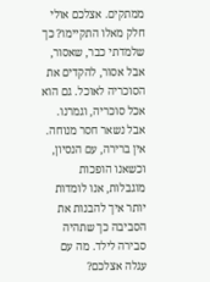ממתקים. אצלכם אולי חלק מאלו התקיימו? כך שלמדתי כבר, שאסור, אבל אסור, להקדים את הסוכריה לאוכל. גם הוא אכל סוכריה, וגמרנו. אבל נשאר חסר מנוחה. אין ברירה, עם הנסיון, וכשאנו הופכות מוגבלות, אנו לומדות יותר איך להבנות את הסביבה כך שתהיה סבירה לילד. מה עם עגלה אצלכם?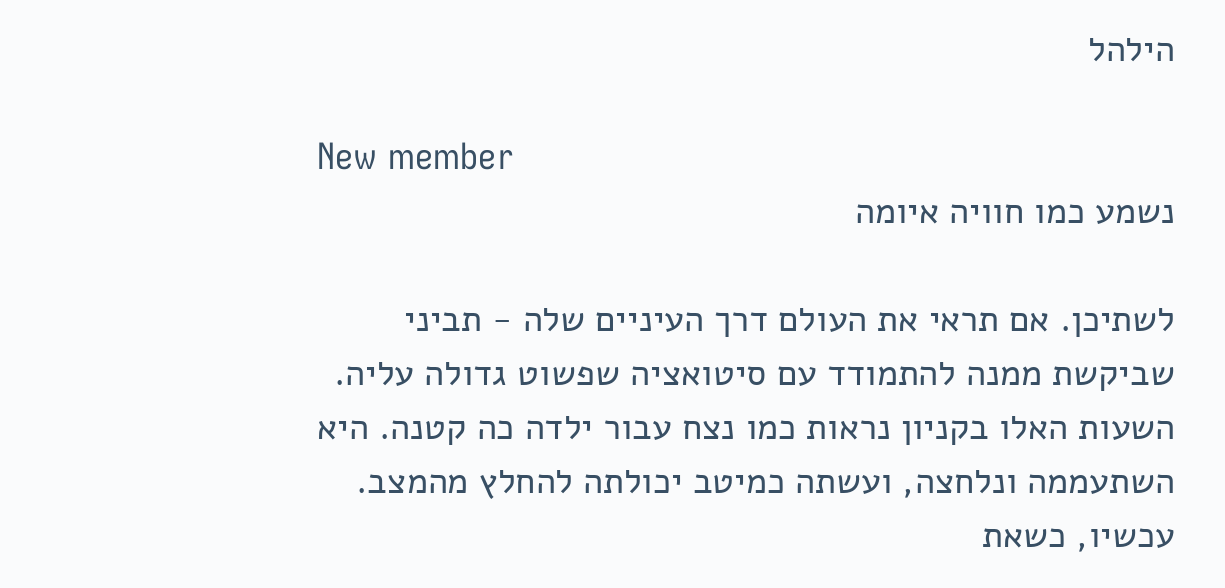הילהל

New member
נשמע כמו חוויה איומה

לשתיכן. אם תראי את העולם דרך העיניים שלה - תביני שביקשת ממנה להתמודד עם סיטואציה שפשוט גדולה עליה. השעות האלו בקניון נראות כמו נצח עבור ילדה כה קטנה. היא השתעממה ונלחצה, ועשתה כמיטב יכולתה להחלץ מהמצב. עכשיו, כשאת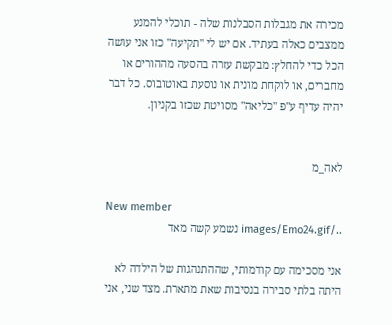מכירה את מגבלות הסבלנות שלה - תוכלי להמנע ממצבים כאלה בעתיד. אם יש לי "תקיעה" כזו אני עושה הכל כדי להחלץ: מבקשת עזרה בהסעה מההורים או מחברים, או לוקחת מונית או נוסעת באוטובוס. כל דבר יהיה עדיף ע"פ "כליאה" מסויטת שכזו בקניון.


לאה_מ

New member
../images/Emo24.gif נשמע קשה מאד

אני מסכימה עם קודמותי, שההתנהגות של הילדה לא היתה בלתי סבירה בנסיבות שאת מתארת. מצד שני, אני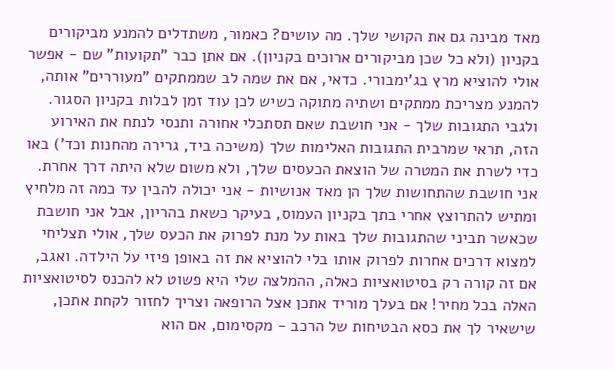מאד מבינה גם את הקושי שלך. מה עושים? כאמור, משתדלים להמנע מביקורים בקניון (ולא כל שכן מביקורים ארוכים בקניון). אם אתן כבר "תקועות" שם - אפשר אולי להוציא מרץ בג'ימבורי. כדאי, אם את שמה לב שממתקים "מעוררים" אותה, להמנע מצריכת ממתקים ושתיה מתוקה כשיש לכן עוד זמן לבלות בקניון הסגור. ולגבי התגובות שלך - אני חושבת שאם תסתכלי אחורה ותנסי לנתח את האירוע הזה, תראי שמרבית התגובות האלימות שלך (משיכה ביד, גרירה מהחנות וכד') באו כדי לשרת את המטרה של הוצאת הכעסים שלך, ולא משום שלא היתה דרך אחרת. אני חושבת שהתחושות שלך הן מאד אנושיות - אני יכולה להבין עד כמה זה מלחיץ ומתיש להתרוצץ אחרי בתך בקניון העמוס, בעיקר כשאת בהריון, אבל אני חושבת שכאשר תביני שהתגובות שלך באות על מנת לפרוק את הכעס שלך, אולי תצליחי למצוא דרכים אחרות לפרוק אותו בלי להוציא את זה באופן פיזי על הילדה. ואגב, אם זה קורה רק בסיטואציות כאלה, ההמלצה שלי היא פשוט לא להכנס לסיטואציות האלה בכל מחיר! אם בעלך מוריד אתכן אצל הרופאה וצריך לחזור לקחת אתכן, שישאיר לך את כסא הבטיחות של הרכב - מקסימום, אם הוא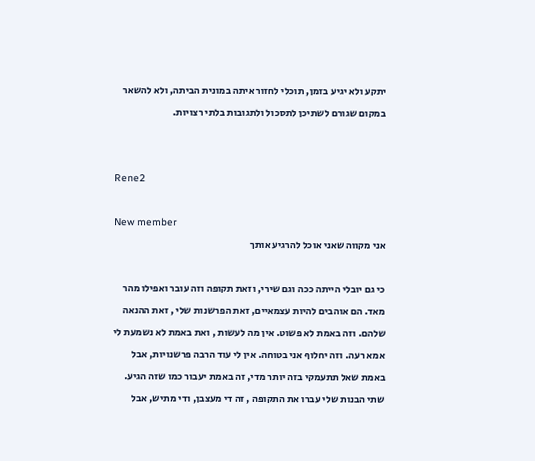יתקע ולא יגיע בזמן, תוכלי לחזור איתה במונית הביתה, ולא להשאר במקום שגורם לשתיכן לתסכול ולתגובות בלתי רצויות.


Rene2

New member
אני מקווה שאני אוכל להרגיע אותך

כי גם יובלי הייתה ככה וגם שירי, וזאת תקופה וזה עובר ואפילו מהר מאד. הם אוהבים להיות עצמאיים, זאת הפרשנות שלי , זאת ההנאה שלהם. וזה באמת לא פשוט. אין מה לעשות , ואת באמת לא נשמעת לי אמא רעה. וזה יחלוף אני בטוחה. אין לי עוד הרבה פרשנויות, אבל באמת שאל תתעמקי בזה יותר מדי, זה באמת יעבור כמו שזה הגיע. שתי הבנות שלי עברו את התקופה , זה די מעצבן, ודי מתיש, אבל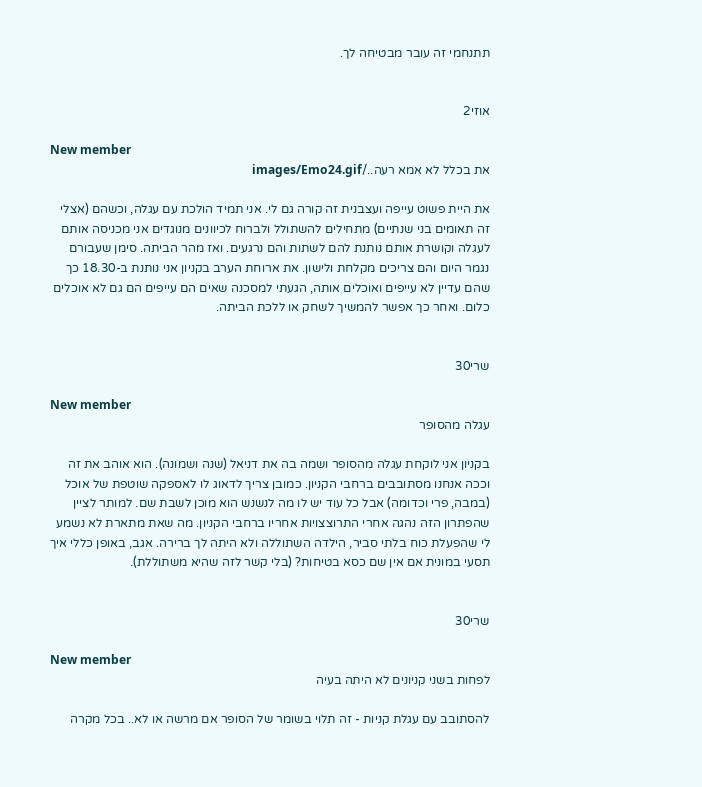תתנחמי זה עובר מבטיחה לך.


אוזי2

New member
את בכלל לא אמא רעה../images/Emo24.gif

את היית פשוט עייפה ועצבנית זה קורה גם לי. אני תמיד הולכת עם עגלה, וכשהם (אצלי זה תאומים בני שנתיים) מתחילים להשתולל ולברוח לכיוונים מנוגדים אני מכניסה אותם לעגלה וקושרת אותם נותנת להם לשתות והם נרגעים. ואז מהר הביתה. סימן שעבורם נגמר היום והם צריכים מקלחת ולישון. את ארוחת הערב בקניון אני נותנת ב-18.30 כך שהם עדיין לא עייפים ואוכלים אותה, הגעתי למסכנה שאים הם עייפים הם גם לא אוכלים כלום. ואחר כך אפשר להמשיך לשחק או ללכת הביתה.


שרי30

New member
עגלה מהסופר

בקניון אני לוקחת עגלה מהסופר ושמה בה את דניאל (שנה ושמונה). הוא אוהב את זה וככה אנחנו מסתובבים ברחבי הקניון. כמובן צריך לדאוג לו לאספקה שוטפת של אוכל (במבה, פרי וכדומה) אבל כל עוד יש לו מה לנשנש הוא מוכן לשבת שם. למותר לציין שהפתרון הזה נהגה אחרי התרוצצויות אחריו ברחבי הקניון. מה שאת מתארת לא נשמע לי שהפעלת כוח בלתי סביר, הילדה השתוללה ולא היתה לך ברירה. אגב, באופן כללי איך תסעי במונית אם אין שם כסא בטיחות? (בלי קשר לזה שהיא משתוללת).


שרי30

New member
לפחות בשני קניונים לא היתה בעיה

להסתובב עם עגלת קניות - זה תלוי בשומר של הסופר אם מרשה או לא.. בכל מקרה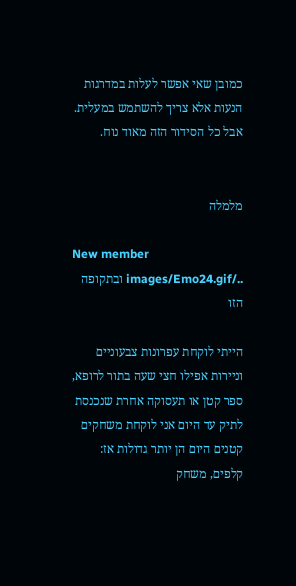כמובן שאי אפשר לעלות במדרגות הנעות אלא צריך להשתמש במעלית. אבל כל הסידור הזה מאוד נוח.


מלמלה

New member
../images/Emo24.gif ובתקופה הזו

הייתי לוקחת עפרונות צבעוניים וניירות אפילו חצי שעה בתור לרופא, ספר קטן או תעסוקה אחרת שנכנסת לתיק עד היום אני לוקחת משחקים קטנים היום הן יותר גדולות אז: קלפים, משחק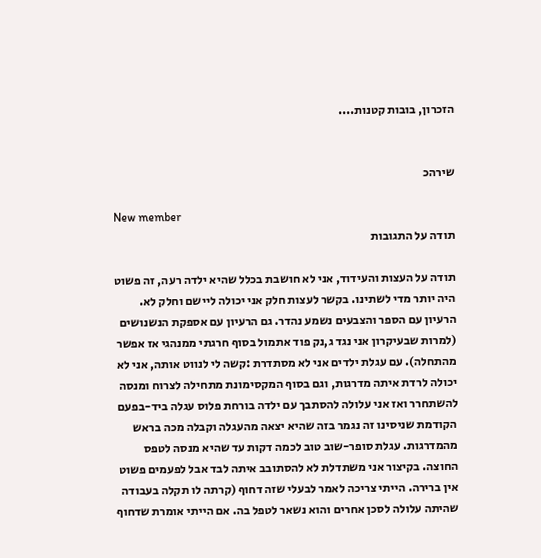הזכרון, בובות קטנות....


שירהכ

New member
תודה על התגובות

תודה על העצות והעידוד, אני לא חושבת בכלל שהיא ילדה רעה, זה פשוט היה יותר מדי לשתינו. בקשר לעצות חלק אני יכולה ליישם וחלק לא. הרעיון עם הספר והצבעים נשמע נהדר. גם הרעיון עם אספקת הנשנושים (למרות שבעיקרון אני נגד ג,נק פוד אתמול בסוף חרגתי ממנהגי אז אפשר מהתחלה). עם עגלת ילדים אני לא מסתדרת :קשה לי לנווט אותה, אני לא יכולה לרדת איתה מדרגות, וגם בסוף המקסימונת מתחילה לצרוח ומנסה להשתחרר ואז אני עלולה להסתבך עם ילדה בורחת פלוס עגלה ביד-בפעם הקודמת שניסינו זה נגמר בזה שהיא יצאה מהעגלה וקבלה מכה בראש מהמדרגות. עגלת סופר-שוב טוב לכמה דקות עד שהיא מנסה לטפס החוצה. בקיצור אני משתדלת לא להסתובב איתה לבד אבל לפעמים פשוט אין ברירה. הייתי צריכה לאמר לבעלי שזה דחוף (קרתה לו תקלה בעבודה שהיתה עלולה לסכן אחרים והוא נשאר לטפל בה. אם הייתי אומרת שדחוף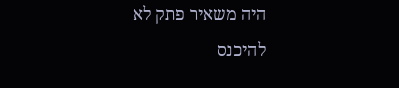היה משאיר פתק לא להיכנס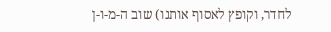לחדר, וקופץ לאסוף אותנו) שוב ה-מ-ו-ן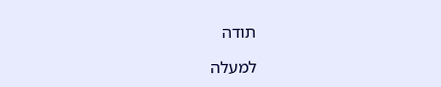תודה

למעלה